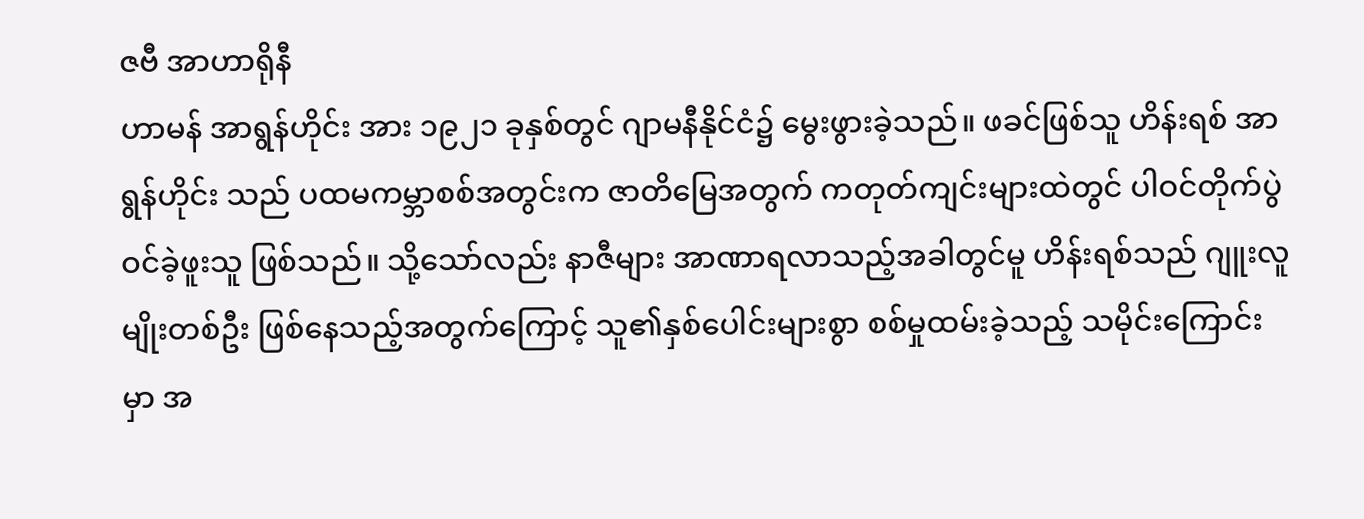ဇဗီ အာဟာရိုနီ
ဟာမန် အာရွန်ဟိုင်း အား ၁၉၂၁ ခုနှစ်တွင် ဂျာမနီနိုင်ငံ၌ မွေးဖွားခဲ့သည်။ ဖခင်ဖြစ်သူ ဟိန်းရစ် အာရွန်ဟိုင်း သည် ပထမကမ္ဘာစစ်အတွင်းက ဇာတိမြေအတွက် ကတုတ်ကျင်းများထဲတွင် ပါဝင်တိုက်ပွဲဝင်ခဲ့ဖူးသူ ဖြစ်သည်။ သို့သော်လည်း နာဇီများ အာဏာရလာသည့်အခါတွင်မူ ဟိန်းရစ်သည် ဂျူးလူမျိုးတစ်ဦး ဖြစ်နေသည့်အတွက်ကြောင့် သူ၏နှစ်ပေါင်းများစွာ စစ်မှုထမ်းခဲ့သည့် သမိုင်းကြောင်းမှာ အ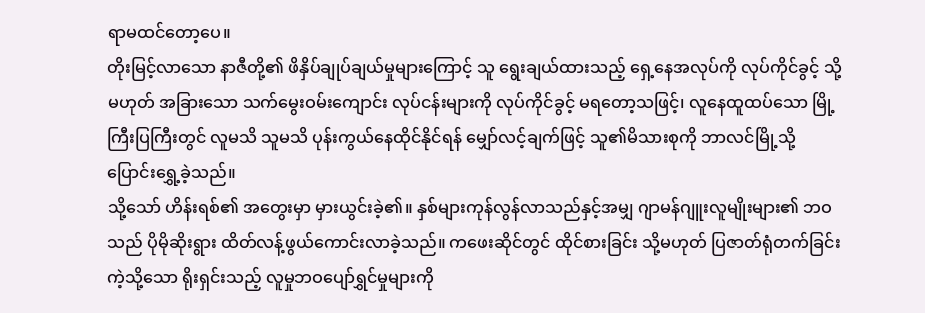ရာမထင်တော့ပေ။
တိုးမြင့်လာသော နာဇီတို့၏ ဖိနှိပ်ချုပ်ချယ်မှုများကြောင့် သူ ရွေးချယ်ထားသည့် ရှေ့နေအလုပ်ကို လုပ်ကိုင်ခွင့် သို့မဟုတ် အခြားသော သက်မွေးဝမ်းကျောင်း လုပ်ငန်းများကို လုပ်ကိုင်ခွင့် မရတော့သဖြင့်၊ လူနေထူထပ်သော မြို့ကြီးပြကြီးတွင် လူမသိ သူမသိ ပုန်းကွယ်နေထိုင်နိုင်ရန် မျှော်လင့်ချက်ဖြင့် သူ၏မိသားစုကို ဘာလင်မြို့သို့ ပြောင်းရွှေ့ခဲ့သည်။
သို့သော် ဟိန်းရစ်၏ အတွေးမှာ မှားယွင်းခဲ့၏။ နှစ်များကုန်လွန်လာသည်နှင့်အမျှ ဂျာမန်ဂျူးလူမျိုးများ၏ ဘဝသည် ပိုမိုဆိုးရွား ထိတ်လန့်ဖွယ်ကောင်းလာခဲ့သည်။ ကဖေးဆိုင်တွင် ထိုင်စားခြင်း သို့မဟုတ် ပြဇာတ်ရုံတက်ခြင်းကဲ့သို့သော ရိုးရှင်းသည့် လူမှုဘဝပျော်ရွှင်မှုများကို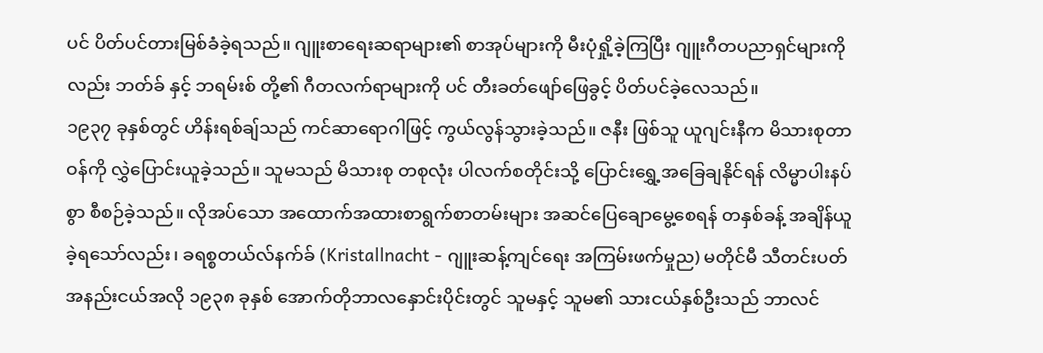ပင် ပိတ်ပင်တားမြစ်ခံခဲ့ရသည်။ ဂျူးစာရေးဆရာများ၏ စာအုပ်များကို မီးပုံရှို့ခဲ့ကြပြီး ဂျူးဂီတပညာရှင်များကိုလည်း ဘတ်ခ် နှင့် ဘရမ်းစ် တို့၏ ဂီတလက်ရာများကို ပင် တီးခတ်ဖျော်ဖြေခွင့် ပိတ်ပင်ခဲ့လေသည်။
၁၉၃၇ ခုနှစ်တွင် ဟိန်းရစ်ချ်သည် ကင်ဆာရောဂါဖြင့် ကွယ်လွန်သွားခဲ့သည်။ ဇနီး ဖြစ်သူ ယူဂျင်းနီက မိသားစုတာဝန်ကို လွှဲပြောင်းယူခဲ့သည်။ သူမသည် မိသားစု တစုလုံး ပါလက်စတိုင်းသို့ ပြောင်းရွှေ့အခြေချနိုင်ရန် လိမ္မာပါးနပ်စွာ စီစဉ်ခဲ့သည်။ လိုအပ်သော အထောက်အထားစာရွက်စာတမ်းများ အဆင်ပြေချောမွေ့စေရန် တနှစ်ခန့် အချိန်ယူခဲ့ရသော်လည်း၊ ခရစ္စတယ်လ်နက်ခ် (Kristallnacht - ဂျူးဆန့်ကျင်ရေး အကြမ်းဖက်မှုည) မတိုင်မီ သီတင်းပတ်အနည်းငယ်အလို ၁၉၃၈ ခုနှစ် အောက်တိုဘာလနှောင်းပိုင်းတွင် သူမနှင့် သူမ၏ သားငယ်နှစ်ဦးသည် ဘာလင်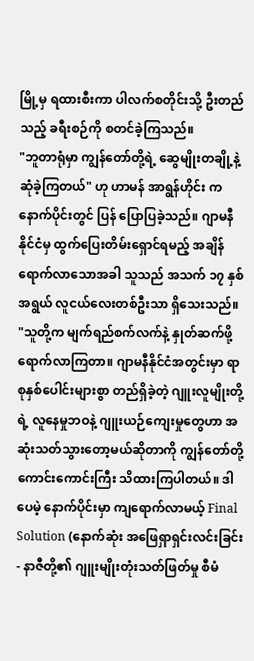မြို့မှ ရထားစီးကာ ပါလက်စတိုင်းသို့ ဦးတည်သည့် ခရီးစဉ်ကို စတင်ခဲ့ကြသည်။
"ဘူတာရုံမှာ ကျွန်တော်တို့ရဲ့ ဆွေမျိုးတချို့နဲ့ ဆုံခဲ့ကြတယ်" ဟု ဟာမန် အာရွန်ဟိုင်း က နောက်ပိုင်းတွင် ပြန် ပြောပြခဲ့သည်။ ဂျာမနီနိုင်ငံမှ ထွက်ပြေးတိမ်းရှောင်ရမည့် အချိန်ရောက်လာသောအခါ သူသည် အသက် ၁၇ နှစ်အရွယ် လူငယ်လေးတစ်ဦးသာ ရှိသေးသည်။
"သူတို့က မျက်ရည်စက်လက်နဲ့ နှုတ်ဆက်ဖို့ ရောက်လာကြတာ။ ဂျာမနီနိုင်ငံအတွင်းမှာ ရာစုနှစ်ပေါင်းများစွာ တည်ရှိခဲ့တဲ့ ဂျူးလူမျိုးတို့ရဲ့ လူနေမှုဘဝနဲ့ ဂျူးယဉ်ကျေးမှုတွေဟာ အဆုံးသတ်သွားတော့မယ်ဆိုတာကို ကျွန်တော်တို့ ကောင်းကောင်းကြီး သိထားကြပါတယ်။ ဒါပေမဲ့ နောက်ပိုင်းမှာ ကျရောက်လာမယ့် Final Solution (နောက်ဆုံး အဖြေရှာရှင်းလင်းခြင်း - နာဇီတို့၏ ဂျူးမျိုးတုံးသတ်ဖြတ်မှု စီမံ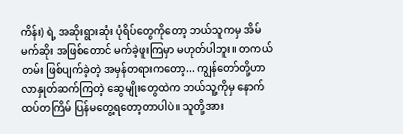ကိန်း) ရဲ့ အဆိုးရွားဆုံး ပုံရိပ်တွေကိုတော့ ဘယ်သူကမှ အိမ်မက်ဆိုး အဖြစ်တောင် မက်ခဲ့ဖူးကြမှာ မဟုတ်ပါဘူး။ တကယ်တမ်း ဖြစ်ပျက်ခဲ့တဲ့ အမှန်တရားကတော့... ကျွန်တော်တို့ဟာ လာနှုတ်ဆက်ကြတဲ့ ဆွေမျိုးတွေထဲက ဘယ်သူ့ကိုမှ နောက်ထပ်တကြိမ် ပြန်မတွေ့ရတော့တာပါပဲ။ သူတို့အား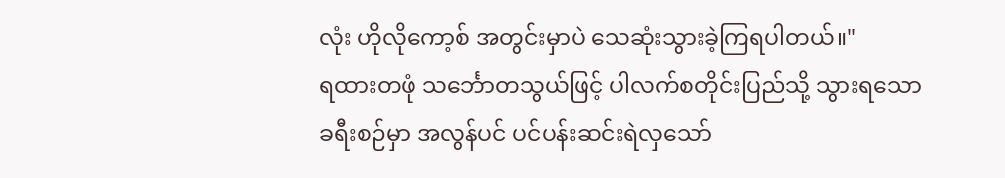လုံး ဟိုလိုကော့စ် အတွင်းမှာပဲ သေဆုံးသွားခဲ့ကြရပါတယ်။"
ရထားတဖုံ သင်္ဘောတသွယ်ဖြင့် ပါလက်စတိုင်းပြည်သို့ သွားရသော ခရီးစဉ်မှာ အလွန်ပင် ပင်ပန်းဆင်းရဲလှသော်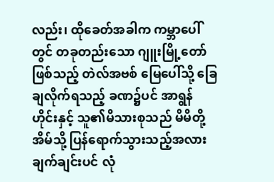လည်း၊ ထိုခေတ်အခါက ကမ္ဘာပေါ်တွင် တခုတည်းသော ဂျူးမြို့တော်ဖြစ်သည့် တဲလ်အဗစ် မြေပေါ်သို့ ခြေချလိုက်ရသည့် ခဏ၌ပင် အာရွန်ဟိုင်းနှင့် သူ၏မိသားစုသည် မိမိတို့အိမ်သို့ ပြန်ရောက်သွားသည့်အလား ချက်ချင်းပင် လုံ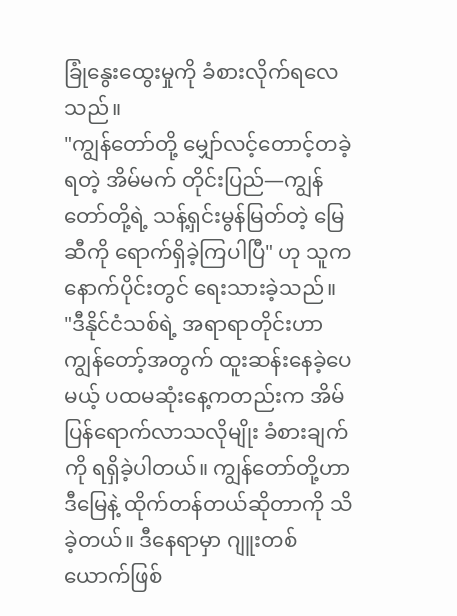ခြုံနွေးထွေးမှုကို ခံစားလိုက်ရလေသည်။
"ကျွန်တော်တို့ မျှော်လင့်တောင့်တခဲ့ရတဲ့ အိမ်မက် တိုင်းပြည်—ကျွန်တော်တို့ရဲ့ သန့်ရှင်းမွန်မြတ်တဲ့ မြေဆီကို ရောက်ရှိခဲ့ကြပါပြီ" ဟု သူက နောက်ပိုင်းတွင် ရေးသားခဲ့သည်။
"ဒီနိုင်ငံသစ်ရဲ့ အရာရာတိုင်းဟာ ကျွန်တော့်အတွက် ထူးဆန်းနေခဲ့ပေမယ့် ပထမဆုံးနေ့ကတည်းက အိမ်ပြန်ရောက်လာသလိုမျိုး ခံစားချက်ကို ရရှိခဲ့ပါတယ်။ ကျွန်တော်တို့ဟာ ဒီမြေနဲ့ ထိုက်တန်တယ်ဆိုတာကို သိခဲ့တယ်။ ဒီနေရာမှာ ဂျူးတစ်ယောက်ဖြစ်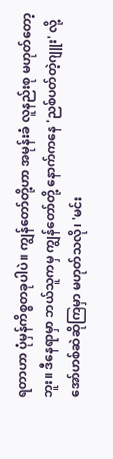ရတာဟာ ပုံမှန်ကိစ္စတခုပါပဲ။ ကျွန်တော်တို့ဟာ အမုန်းခံ လူနည်းစု မဟုတ်တော့ဘူး။ ဒီနေရာမှာ ဘယ်သူကမှ ကျွန်တော်တို့ နောက်ကနေ 'ညစ်ပတ်တဲ့ဂျူး' လို့ အော်ဟစ်ဆဲဆိုကြမှာ မဟုတ်သလို၊ 'မင်း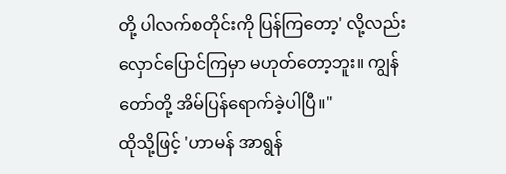တို့ ပါလက်စတိုင်းကို ပြန်ကြတော့' လို့လည်း လှောင်ပြောင်ကြမှာ မဟုတ်တော့ဘူး။ ကျွန်တော်တို့ အိမ်ပြန်ရောက်ခဲ့ပါပြီ။"
ထိုသို့ဖြင့် 'ဟာမန် အာရွန်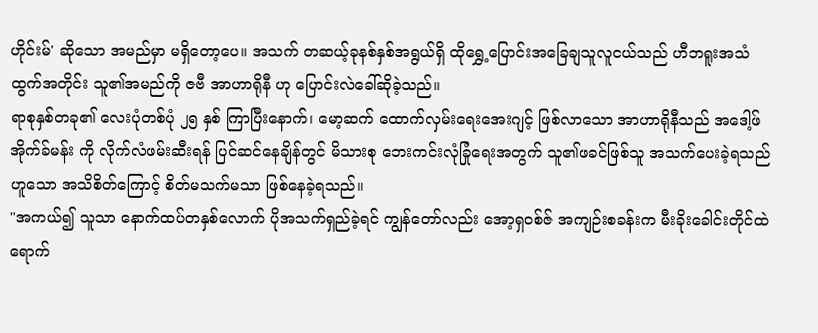ဟိုင်းမ်' ဆိုသော အမည်မှာ မရှိတော့ပေ။ အသက် တဆယ့်ခုနစ်နှစ်အရွယ်ရှိ ထိုရွှေ့ပြောင်းအခြေချသူလူငယ်သည် ဟီဘရူးအသံထွက်အတိုင်း သူ၏အမည်ကို ဇဗီ အာဟာရိုနီ ဟု ပြောင်းလဲခေါ်ဆိုခဲ့သည်။
ရာစုနှစ်တခု၏ လေးပုံတစ်ပုံ ၂၅ နှစ် ကြာပြီးနောက်၊ မော့ဆက် ထောက်လှမ်းရေးအေးဂျင့် ဖြစ်လာသော အာဟာရိုနီသည် အဒေါ့ဖ် အိုက်ခ်မန်း ကို လိုက်လံဖမ်းဆီးရန် ပြင်ဆင်နေချိန်တွင် မိသားစု ဘေးကင်းလုံခြုံရေးအတွက် သူ၏ဖခင်ဖြစ်သူ အသက်ပေးခဲ့ရသည်ဟူသော အသိစိတ်ကြောင့် စိတ်မသက်မသာ ဖြစ်နေခဲ့ရသည်။
"အကယ်၍ သူသာ နောက်ထပ်တနှစ်လောက် ပိုအသက်ရှည်ခဲ့ရင် ကျွန်တော်လည်း အော့ရှဝစ်ဇ် အကျဉ်းစခန်းက မီးခိုးခေါင်းတိုင်ထဲ ရောက်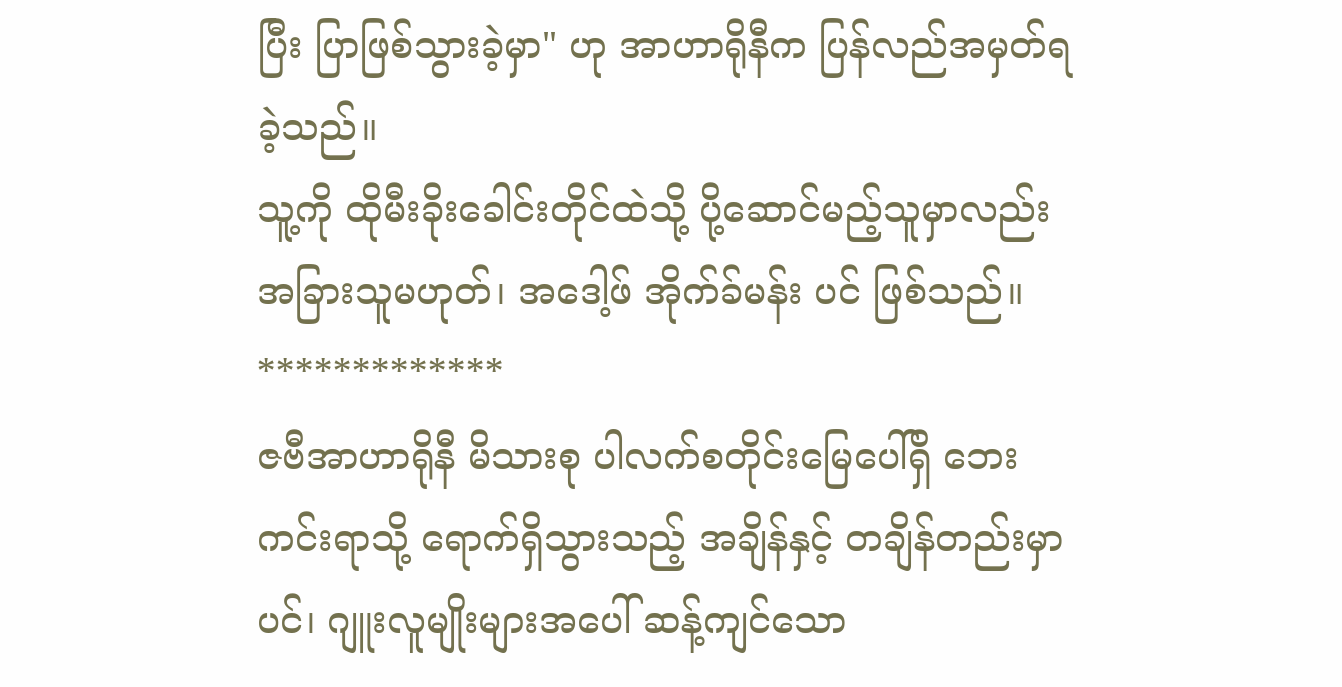ပြီး ပြာဖြစ်သွားခဲ့မှာ" ဟု အာဟာရိုနီက ပြန်လည်အမှတ်ရခဲ့သည်။
သူ့ကို ထိုမီးခိုးခေါင်းတိုင်ထဲသို့ ပို့ဆောင်မည့်သူမှာလည်း အခြားသူမဟုတ်၊ အဒေါ့ဖ် အိုက်ခ်မန်း ပင် ဖြစ်သည်။
*************
ဇဗီအာဟာရိုနီ မိသားစု ပါလက်စတိုင်းမြေပေါ်ရှိ ဘေးကင်းရာသို့ ရောက်ရှိသွားသည့် အချိန်နှင့် တချိန်တည်းမှာပင်၊ ဂျူးလူမျိုးများအပေါ် ဆန့်ကျင်သော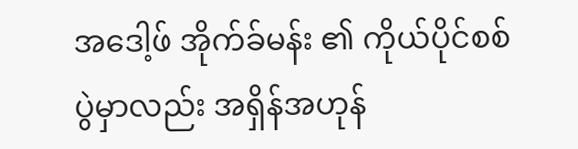အဒေါ့ဖ် အိုက်ခ်မန်း ၏ ကိုယ်ပိုင်စစ်ပွဲမှာလည်း အရှိန်အဟုန်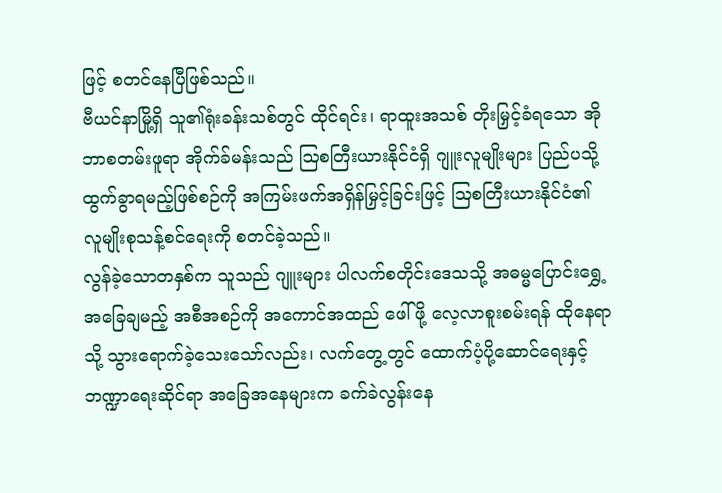ဖြင့် စတင်နေပြီဖြစ်သည်။
ဗီယင်နာမြို့ရှိ သူ၏ရုံးခန်းသစ်တွင် ထိုင်ရင်း၊ ရာထူးအသစ် တိုးမြှင့်ခံရသော အိုဘာစတမ်းဖူရာ အိုက်ခ်မန်းသည် ဩစတြီးယားနိုင်ငံရှိ ဂျူးလူမျိုးများ ပြည်ပသို့ ထွက်ခွာရမည့်ဖြစ်စဉ်ကို အကြမ်းဖက်အရှိန်မြှင့်ခြင်းဖြင့် ဩစတြီးယားနိုင်ငံ၏ လူမျိုးစုသန့်စင်ရေးကို စတင်ခဲ့သည်။
လွန်ခဲ့သောတနှစ်က သူသည် ဂျူးများ ပါလက်စတိုင်းဒေသသို့ အဓမ္မပြောင်းရွှေ့အခြေချမည့် အစီအစဉ်ကို အကောင်အထည် ဖေါ်ဖို့ လေ့လာစူးစမ်းရန် ထိုနေရာသို့ သွားရောက်ခဲ့သေးသော်လည်း၊ လက်တွေ့တွင် ထောက်ပံ့ပို့ဆောင်ရေးနှင့် ဘဏ္ဍာရေးဆိုင်ရာ အခြေအနေများက ခက်ခဲလွန်းနေ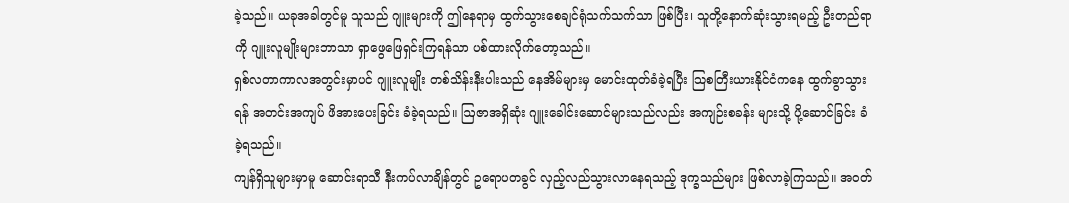ခဲ့သည်။ ယခုအခါတွင်မူ သူသည် ဂျူးများကို ဤနေရာမှ ထွက်သွားစေချင်ရုံသက်သက်သာ ဖြစ်ပြီး၊ သူတို့နောက်ဆုံးသွားရမည့် ဦးတည်ရာကို ဂျူးလူမျိုးများဘာသာ ရှာဖွေဖြေရှင်းကြရန်သာ ပစ်ထားလိုက်တော့သည်။
ရှစ်လတာကာလအတွင်းမှာပင် ဂျူးလူမျိုး တစ်သိန်းနီးပါးသည် နေအိမ်များမှ မောင်းထုတ်ခံခဲ့ရပြီး သြစတြီးယားနိုင်ငံကနေ ထွက်ခွာသွားရန် အတင်းအကျပ် ဖိအားပေးခြင်း ခံခဲ့ရသည်။ ဩဇာအရှိဆုံး ဂျူးခေါင်းဆောင်များသည်လည်း အကျဉ်းစခန်း များသို့ ပို့ဆောင်ခြင်း ခံခဲ့ရသည်။
ကျန်ရှိသူများမှာမူ ဆောင်းရာသီ နီးကပ်လာချိန်တွင် ဥရောပတခွင် လှည့်လည်သွားလာနေရသည့် ဒုက္ခသည်များ ဖြစ်လာခဲ့ကြသည်။ အဝတ်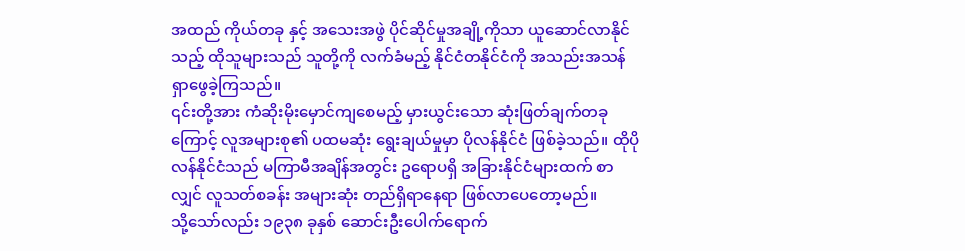အထည် ကိုယ်တခု နှင့် အသေးအဖွဲ ပိုင်ဆိုင်မှုအချို့ကိုသာ ယူဆောင်လာနိုင်သည့် ထိုသူများသည် သူတို့ကို လက်ခံမည့် နိုင်ငံတနိုင်ငံကို အသည်းအသန် ရှာဖွေခဲ့ကြသည်။
၎င်းတို့အား ကံဆိုးမိုးမှောင်ကျစေမည့် မှားယွင်းသော ဆုံးဖြတ်ချက်တခုကြောင့် လူအများစု၏ ပထမဆုံး ရွေးချယ်မှုမှာ ပိုလန်နိုင်ငံ ဖြစ်ခဲ့သည်။ ထိုပိုလန်နိုင်ငံသည် မကြာမီအချိန်အတွင်း ဥရောပရှိ အခြားနိုင်ငံများထက် စာလျှင် လူသတ်စခန်း အများဆုံး တည်ရှိရာနေရာ ဖြစ်လာပေတော့မည်။
သို့သော်လည်း ၁၉၃၈ ခုနှစ် ဆောင်းဦးပေါက်ရောက်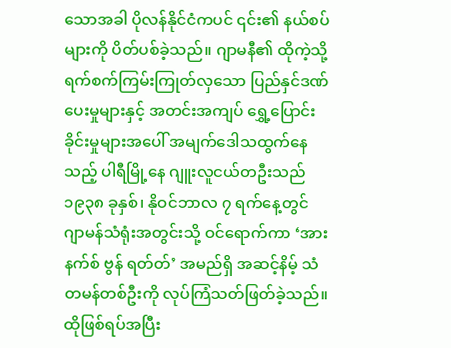သောအခါ ပိုလန်နိုင်ငံကပင် ၎င်း၏ နယ်စပ်များကို ပိတ်ပစ်ခဲ့သည်။ ဂျာမနီ၏ ထိုကဲ့သို့ ရက်စက်ကြမ်းကြုတ်လှသော ပြည်နှင်ဒဏ်ပေးမှုများနှင့် အတင်းအကျပ် ရွှေ့ပြောင်းခိုင်းမှုများအပေါ် အမျက်ဒေါသထွက်နေသည့် ပါရီမြို့နေ ဂျူးလူငယ်တဦးသည် ၁၉၃၈ ခုနှစ်၊ နိုဝင်ဘာလ ၇ ရက်နေ့တွင် ဂျာမန်သံရုံးအတွင်းသို့ ဝင်ရောက်ကာ ‘အားနက်စ် ဗွန် ရတ်တ်’ အမည်ရှိ အဆင့်နိမ့် သံတမန်တစ်ဦးကို လုပ်ကြံသတ်ဖြတ်ခဲ့သည်။
ထိုဖြစ်ရပ်အပြီး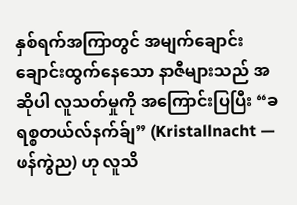နှစ်ရက်အကြာတွင် အမျက်ချောင်းချောင်းထွက်နေသော နာဇီများသည် အဆိုပါ လူသတ်မှုကို အကြောင်းပြပြီး “ခရစ္စတယ်လ်နက်ခ်ျ” (Kristallnacht — ဖန်ကွဲည) ဟု လူသိ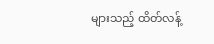များသည့် ထိတ်လန့်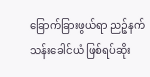ခြောက်ခြားဖွယ်ရာ ညဉ့်နက်သန်းခေါင်ယံ ဖြစ်ရပ်ဆိုး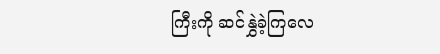ကြီးကို ဆင်နွှဲခဲ့ကြလေ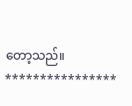တော့သည်။
****************